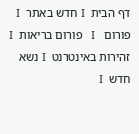דף הבית  І חדש באתר  І  פורום   І   פורום בריאות  І  זהירות באינטרנט  І נשא חדש  І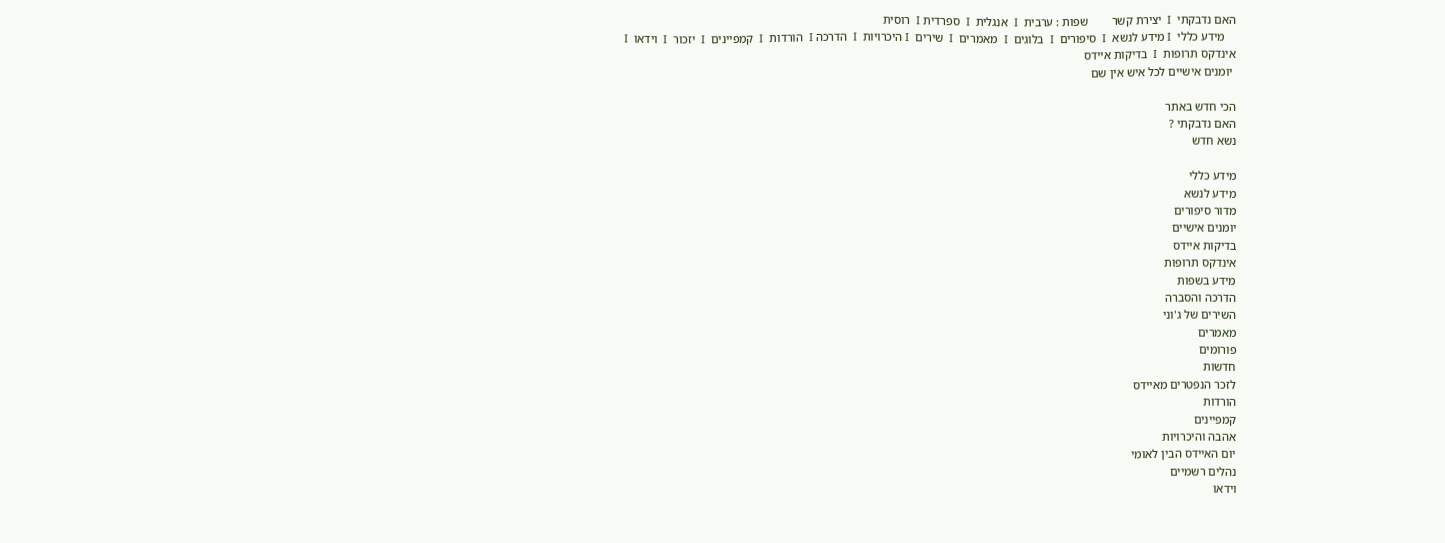האם נדבקתי  І  יצירת קשר        שפות : ערבית  І  אנגלית  І  ספרדית І  רוסית
    מידע כללי  І מידע לנשא  І  סיפורים  І  בלוגים  І  מאמרים  І  שירים  І היכרויות  І  הדרכה І  הורדות  І  קמפיינים  І  יזכור  І  וידאו  І  אינדקס תרופות  І  בדיקות איידס
 יומנים אישיים לכל איש אין שם

הכי חדש באתר
האם נדבקתי ?
נשא חדש

מידע כללי
מידע לנשא
מדור סיפורים
יומנים אישיים
בדיקות איידס
אינדקס תרופות
מידע בשפות
הדרכה והסברה
השירים של ג'וני
מאמרים
פורומים
חדשות
לזכר הנפטרים מאיידס
הורדות
קמפיינים
אהבה והיכרויות
יום האיידס הבין לאומי
נהלים רשמיים
וידאו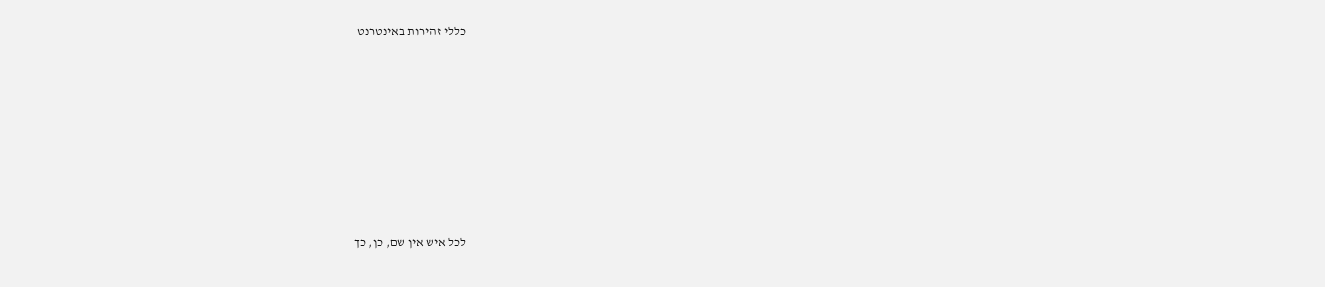כללי זהירות באינטרנט











לכל איש אין שם, כן, כך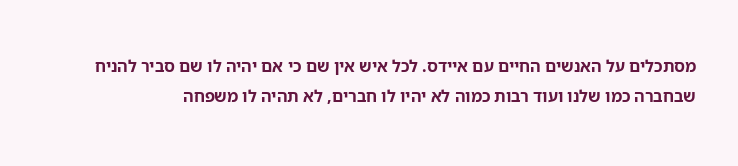מסתכלים על האנשים החיים עם איידס. לכל איש אין שם כי אם יהיה לו שם סביר להניח שבחברה כמו שלנו ועוד רבות כמוה לא יהיו לו חברים, לא תהיה לו משפחה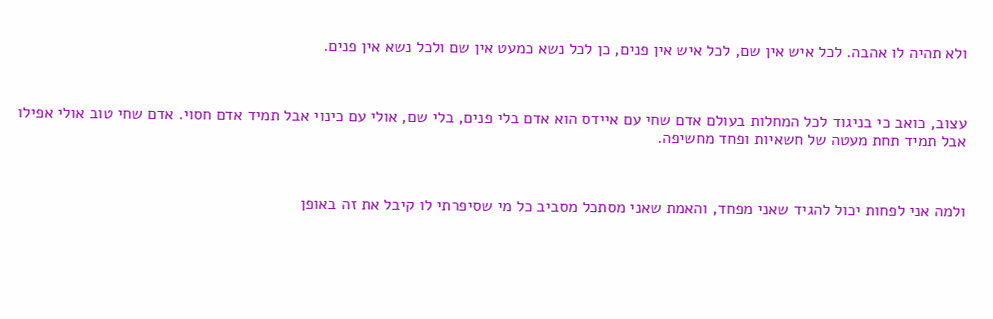ולא תהיה לו אהבה. לכל איש אין שם, לכל איש אין פנים, כן לכל נשא כמעט אין שם ולכל נשא אין פנים.



עצוב, כואב כי בניגוד לכל המחלות בעולם אדם שחי עם איידס הוא אדם בלי פנים, בלי שם, אולי עם כינוי אבל תמיד אדם חסוי. אדם שחי טוב אולי אפילו אבל תמיד תחת מעטה של חשאיות ופחד מחשיפה.



ולמה אני לפחות יכול להגיד שאני מפחד, והאמת שאני מסתכל מסביב כל מי שסיפרתי לו קיבל את זה באופן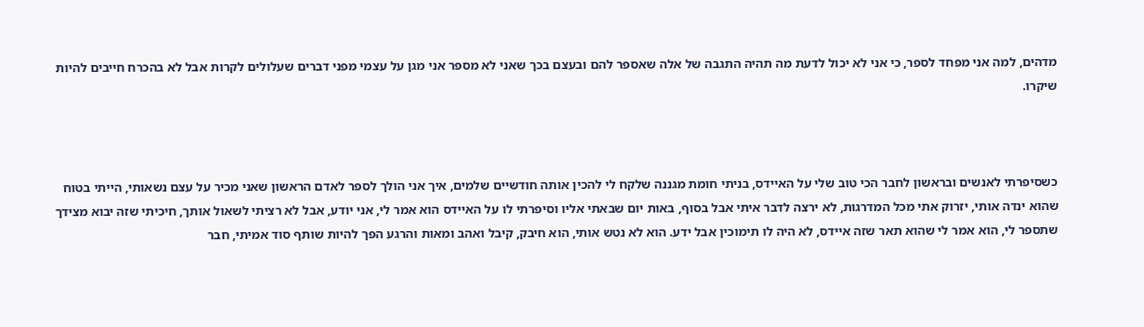מדהים, למה אני מפחד לספר, כי אני לא יכול לדעת מה תהיה התגבה של אלה שאספר להם ובעצם בכך שאני לא מספר אני מגן על עצמי מפני דברים שעלולים לקרות אבל לא בהכרח חייבים להיות שיקרו.



כשסיפרתי לאנשים ובראשון לחבר הכי טוב שלי על האיידס, בניתי חומת מגננה שלקח לי להכין אותה חודשיים שלמים, איך אני הולך לספר לאדם הראשון שאני מכיר על עצם נשאותי, הייתי בטוח שהוא ינדה אותי, יזרוק אתי מכל המדרגות, לא ירצה לדבר איתי אבל בסוף, באות יום שבאתי אליו וסיפרתי לו על האיידס הוא אמר לי, אני יודע, אבל לא רציתי לשאול אותך, חיכיתי שזה יבוא מצידך שתספר לי, הוא אמר לי שהוא תאר שזה איידס, לא היה לו תימוכין אבל ידע. הוא לא נטש אותי, הוא חיבק, קיבל ואהב ומאות והרגע הפך להיות שותף סוד אמיתי, חבר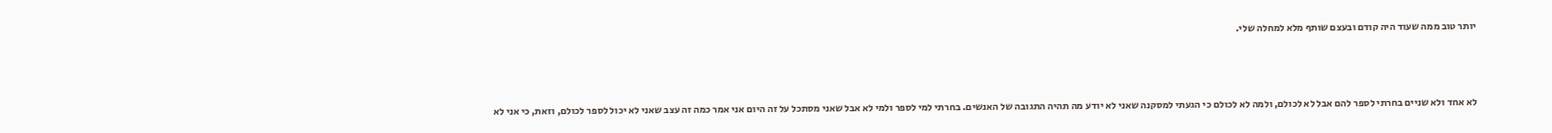יותר טוב ממה שעוד היה קודם ובעצם שותף מלא למחלה שלי.



לא אחד ולא שניים בחרתי לספר להם אבל לא לכולם, ולמה לא לכולם כי הגעתי למסקנה שאני לא יודע מה תהיה התגובה של האנשים. בחרתי למי לספר ולמי לא אבל שאני מסתכל על זה היום אני אמר כמה זה עצב שאני לא יכול לספר לכולם, וזאת, כי אני לא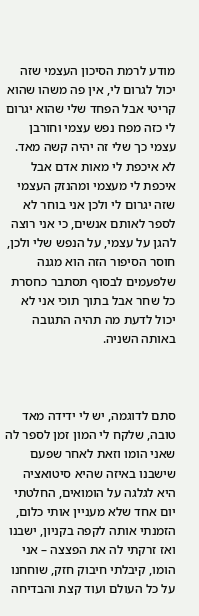מודע לרמת הסיכון העצמי שזה יכול לגרום לי, אין פה משהו שהוא קריטי אבל הפחד שלי שהוא יגרום לי כזה מפח נפש עצמי וחורבן עצמי כך שלי זה יהיה קשה מאד. לא איכפת לי מאות אדם אבל איכפת לי מעצמי ומהנזק העצמי שזה יגרום לי ולכן אני בוחר לא לספר לאותם אנשים, כי אני רוצה להגן על עצמי, על הנפש שלי ולכן, חוסר הסיפור הזה הוא מגנה שלפעמים לבסוף תסתבר כחסרת כל שחר אבל בתוך תוכי אני לא יכול לדעת מה תהיה התגובה באותה השניה.



סתם לדוגמה, יש לי ידידה מאד טובה, שלקח לי המון זמן לספר לה שאני הומו וזאת לאחר שפעם שישבנו באיזה שהיא סיטואציה היא לגלגה על הומואים, החלטתי יום אחד שלא מעניין אותי כלום, הזמנתי אותה לקפה בקניון, ישבנו ואז זרקתי לה את הפצצה – אני הומו, קיבלתי חיבוק חזק, שוחחנו על כל העולם ועוד קצת והבדיחה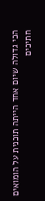הכי גדולה שיום אחד הייתה תוכנית על הומואים חתיכים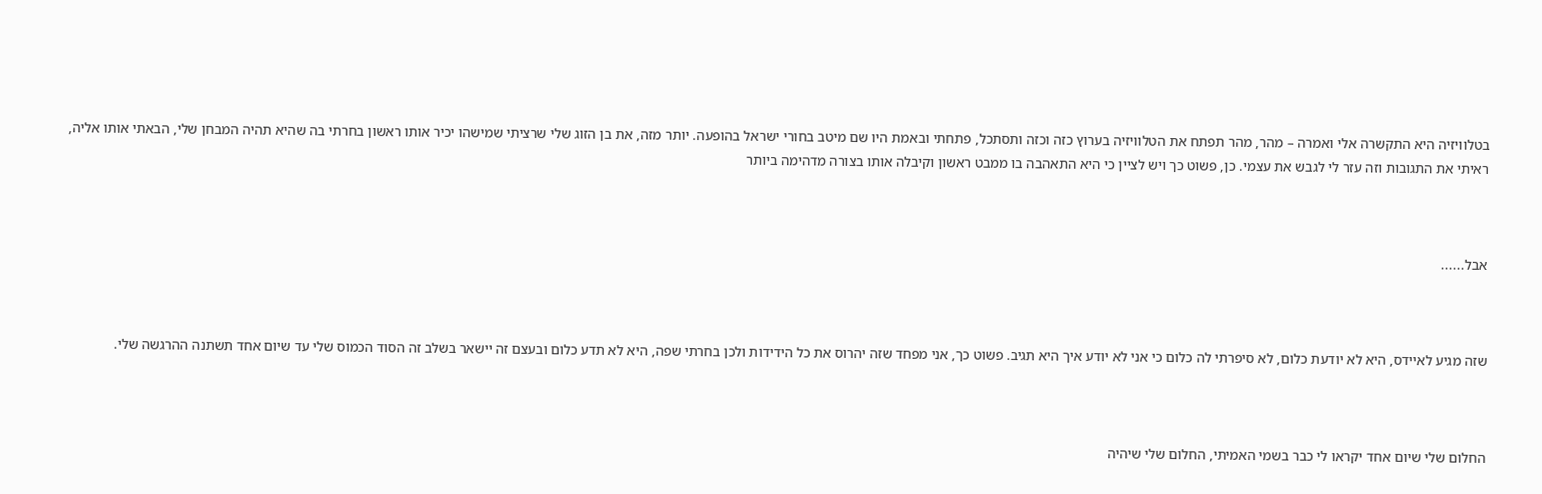בטלוויזיה היא התקשרה אלי ואמרה – מהר, מהר תפתח את הטלוויזיה בערוץ כזה וכזה ותסתכל, פתחתי ובאמת היו שם מיטב בחורי ישראל בהופעה. יותר מזה, את בן הזוג שלי שרציתי שמישהו יכיר אותו ראשון בחרתי בה שהיא תהיה המבחן שלי, הבאתי אותו אליה, ראיתי את התגובות וזה עזר לי לגבש את עצמי. כן, פשוט כך ויש לציין כי היא התאהבה בו ממבט ראשון וקיבלה אותו בצורה מדהימה ביותר



אבל......



שזה מגיע לאיידס, היא לא יודעת כלום, לא סיפרתי לה כלום כי אני לא יודע איך היא תגיב. פשוט כך, אני מפחד שזה יהרוס את כל הידידות ולכן בחרתי שפה, היא לא תדע כלום ובעצם זה יישאר בשלב זה הסוד הכמוס שלי עד שיום אחד תשתנה ההרגשה שלי.



החלום שלי שיום אחד יקראו לי כבר בשמי האמיתי, החלום שלי שיהיה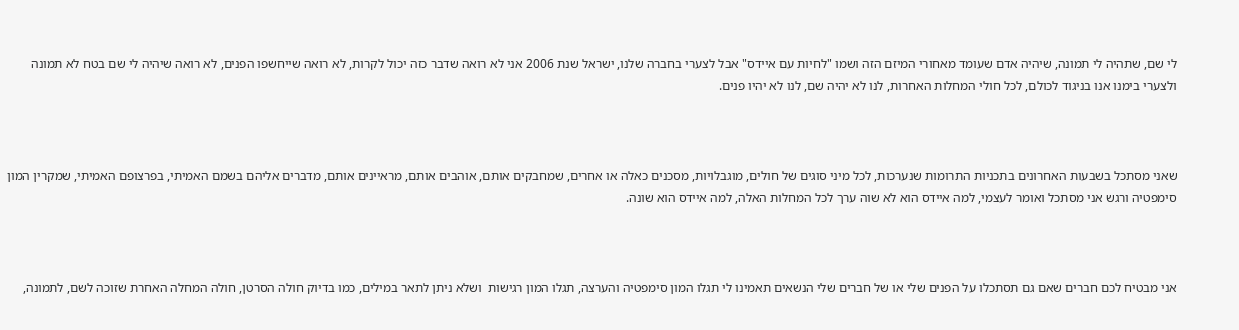לי שם, שתהיה לי תמונה, שיהיה אדם שעומד מאחורי המיזם הזה ושמו "לחיות עם איידס" אבל לצערי בחברה שלנו, ישראל שנת 2006 אני לא רואה שדבר כזה יכול לקרות, לא רואה שייחשפו הפנים, לא רואה שיהיה לי שם בטח לא תמונה ולצערי בימנו אנו בניגוד לכולם, לכל חולי המחלות האחרות, לנו לא יהיה שם, לנו לא יהיו פנים.



שאני מסתכל בשבעות האחרונים בתכניות התרומות שנערכות, לכל מיני סוגים של חולים, מוגבלויות, מסכנים כאלה או אחרים, שמחבקים אותם, אוהבים אותם, מראיינים אותם, מדברים אליהם בשמם האמיתי, בפרצופם האמיתי, שמקרין המון סימפטיה ורגש אני מסתכל ואומר לעצמי, למה איידס הוא לא שוה ערך לכל המחלות האלה, למה איידס הוא שונה.



אני מבטיח לכם חברים שאם גם תסתכלו על הפנים שלי או של חברים שלי הנשאים תאמינו לי תגלו המון סימפטיה והערצה, תגלו המון רגישות  ושלא ניתן לתאר במילים, כמו בדיוק חולה הסרטן, חולה המחלה האחרת שזוכה לשם, לתמונה,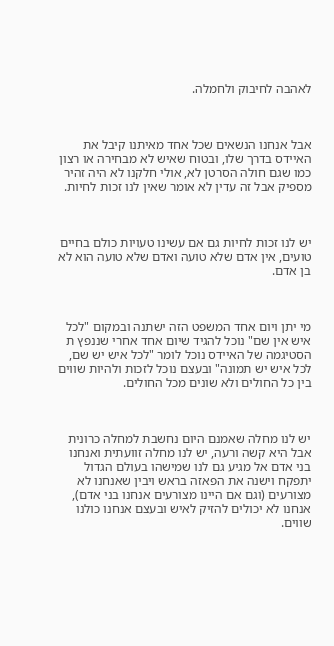לאהבה לחיבוק ולחמלה.



אבל אנחנו הנשאים שכל אחד מאיתנו קיבל את האיידס בדרך שלו, ובטוח שאיש לא מבחירה או רצון כמו שגם חולה הסרטן לא, אולי חלקנו לא היה זהיר מספיק אבל זה עדין לא אומר שאין לנו זכות לחיות.



יש לנו זכות לחיות גם אם עשינו טעויות כולם בחיים טועים, אין אדם שלא טועה ואדם שלא טועה הוא לא בן אדם.



מי יתן ויום אחד המשפט הזה ישתנה ובמקום "לכל איש אין שם" נוכל להגיד שיום אחד אחרי שננפץ ת הסטיגמה של האיידס נוכל לומר "לכל איש יש שם, לכל איש יש תמונה" ובעצם נוכל לזכות ולהיות שווים בין כל החולים ולא שונים מכל החולים.



יש לנו מחלה שאמנם היום נחשבת למחלה כרונית אבל היא קשה ורעה, יש לנו מחלה זוועתית ואנחנו בני אדם אל מגיע גם לנו שמישהו בעולם הגדול יתפקח וישנה את הפאזה בראש ויבין שאנחנו לא מצורעים (וגם אם היינו מצורעים אנחנו בני אדם), אנחנו לא יכולים להזיק לאיש ובעצם אנחנו כולנו שווים.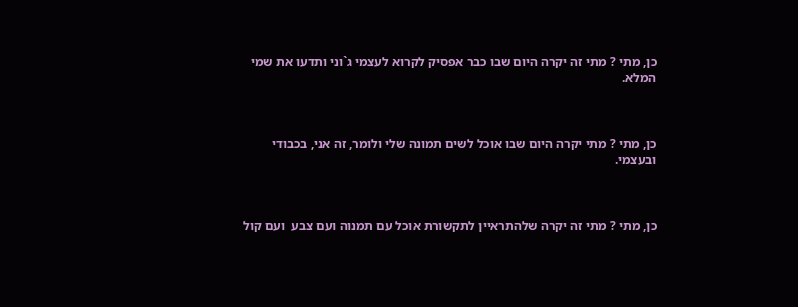כן, מתי ? מתי זה יקרה היום שבו כבר אפסיק לקרוא לעצמי ג`וני ותדעו את שמי המלא.



כן, מתי ? מתי יקרה היום שבו אוכל לשים תמונה שלי ולומר, זה אני, בכבודי ובעצמי.



כן, מתי ? מתי זה יקרה שלהתראיין לתקשורת אוכל עם תמנוה ועם צבע  ועם קול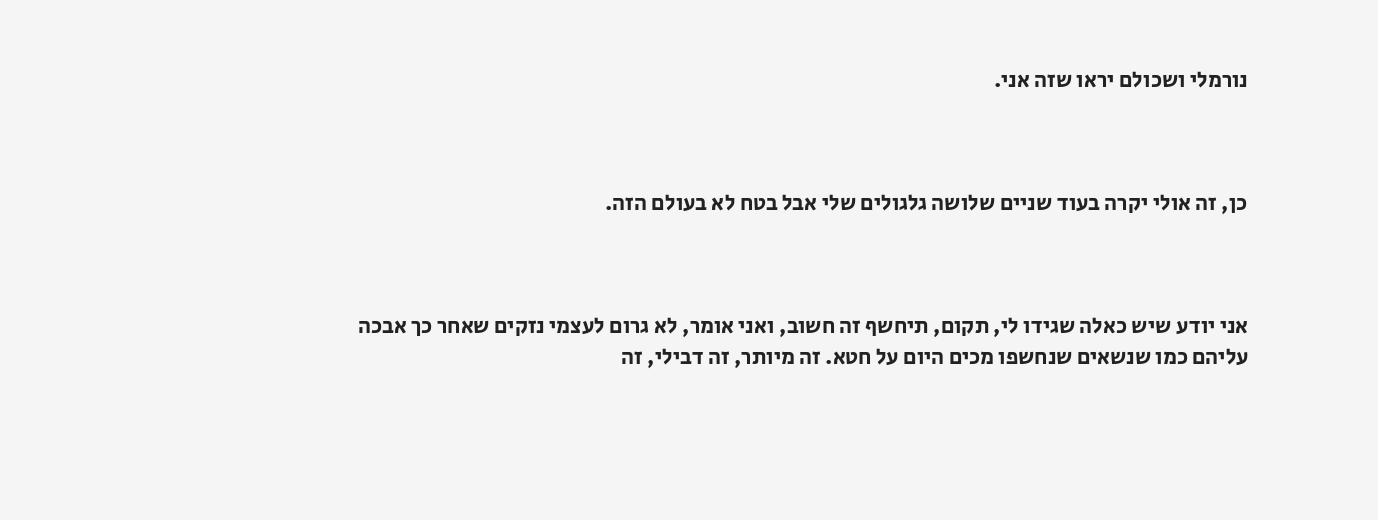נורמלי ושכולם יראו שזה אני.



כן, זה אולי יקרה בעוד שניים שלושה גלגולים שלי אבל בטח לא בעולם הזה.



אני יודע שיש כאלה שגידו לי, תקום, תיחשף זה חשוב, ואני אומר, לא גרום לעצמי נזקים שאחר כך אבכה עליהם כמו שנשאים שנחשפו מכים היום על חטא. זה מיותר, זה דבילי, זה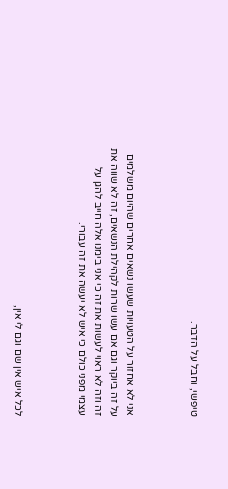טיפשי, וחבל על הדבר.



אני לא אחזור על הטעויות שעשו נשאים אחרים שהיום משלמים על זה ביוקר וגם אם עשו שרות לקהילת הנשאים, זה לא שווה את זה וזה לא ראוי לעשות את זה כי אני בימנו אלה חייב להגן על עצמי מפני כולם כי איש לא יעשה את זה עבורי.



לכל איש אין שם וגם לי אין,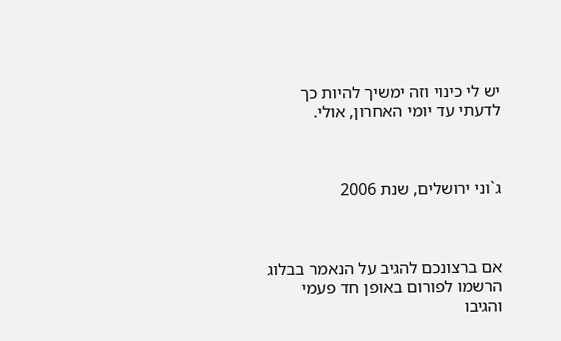יש לי כינוי וזה ימשיך להיות כך לדעתי עד יומי האחרון, אולי.



ג`וני ירושלים, שנת 2006



אם ברצונכם להגיב על הנאמר בבלוג הרשמו לפורום באופן חד פעמי והגיבו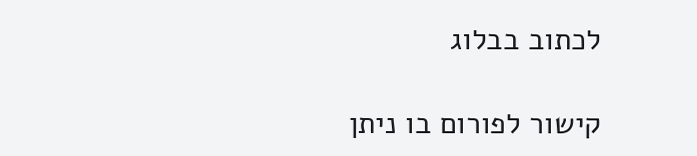לכתוב בבלוג

קישור לפורום בו ניתן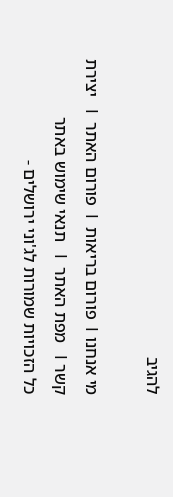להגיב

מי אנחנו І  פורום בריאות  І  פורום האתר  І   יצירת קשר І   מפת האתר  І   תנאי שימוש באתר
כל הזכויות שמורות לג'וני ירושלים -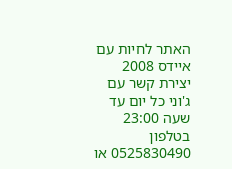האתר לחיות עם איידס 2008
יצירת קשר עם ג'וני כל יום עד שעה 23:00 בטלפון 0525830490 או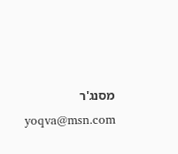מסנג'ר yoqva@msn.com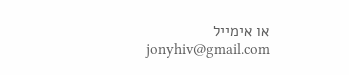או אימייל jonyhiv@gmail.com